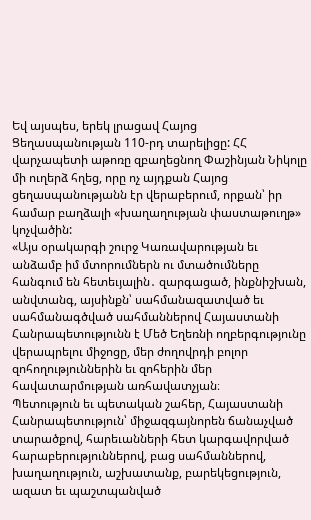Եվ այսպես, երեկ լրացավ Հայոց Ցեղասպանության 110-րդ տարելիցը: ՀՀ վարչապետի աթոռը զբաղեցնող Փաշինյան Նիկոլը մի ուղերձ հղեց, որը ոչ այդքան Հայոց ցեղասպանությանն էր վերաբերում, որքան՝ իր համար բաղձալի «խաղաղության փաստաթուղթ» կոչվածին:
«Այս օրակարգի շուրջ Կառավարության եւ անձամբ իմ մտորումներն ու մտածումները հանգում են հետեւյալին․ զարգացած, ինքնիշխան, անվտանգ, այսինքն՝ սահմանազատված եւ սահմանագծված սահմաններով Հայաստանի Հանրապետությունն է Մեծ Եղեռնի ողբերգությունը վերապրելու միջոցը, մեր ժողովրդի բոլոր զոհողություններին եւ զոհերին մեր հավատարմության առհավատչյան։
Պետություն եւ պետական շահեր, Հայաստանի Հանրապետություն՝ միջազգայնորեն ճանաչված տարածքով, հարեւանների հետ կարգավորված հարաբերություններով, բաց սահմաններով, խաղաղություն, աշխատանք, բարեկեցություն, ազատ եւ պաշտպանված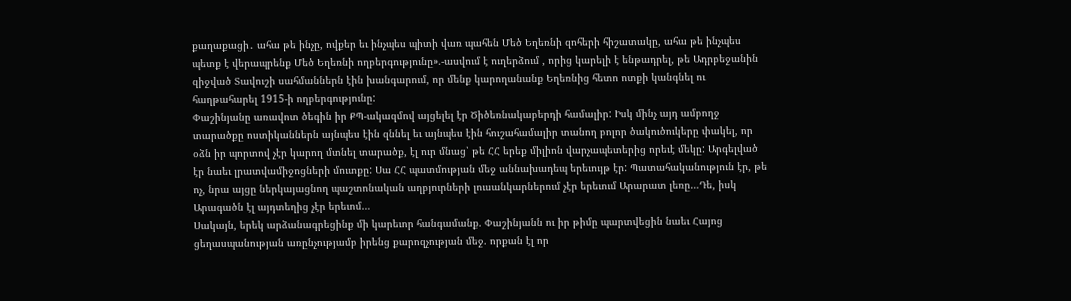քաղաքացի․ ահա թե ինչը, ովքեր եւ ինչպես պիտի վառ պահեն Մեծ Եղեռնի զոհերի հիշատակը, ահա թե ինչպես պետք է վերապրենք Մեծ Եղեռնի ողբերգությունը».-ասվում է ուղերձում , որից կարելի է ենթադրել, թե Ադրբեջանին զիջված Տավուշի սահմաններն էին խանգարում, որ մենք կարողանանք Եղեռնից հետո ոտքի կանգնել ու հաղթահարել 1915-ի ողբերգությունը:
Փաշինյանը առավոտ ծեգին իր ՔՊ-ակազմով այցելել էր Ծիծեռնակաբերդի համալիր: Իսկ մինչ այդ ամբողջ տարածքը ոստիկաններն այնպես էին զննել եւ այնպես էին հուշահամալիր տանող բոլոր ծակուծուկերը փակել, որ օձն իր պորտով չէր կարող մտնել տարածք, էլ ուր մնաց՝ թե ՀՀ երեք միլիոն վարչապետերից որեւէ մեկը: Արգելված էր նաեւ լրատվամիջոցների մուտքը: Սա ՀՀ պատմության մեջ աննախադեպ երեւույթ էր: Պատահականություն էր, թե ոչ, նրա այցը ներկայացնող պաշտոնական աղբյուրների լուսանկարներում չէր երեւում Արարատ լեռը…Դե, իսկ Արագածն էլ այդտեղից չէր երեւոմ…
Սակայն, երեկ արձանագրեցինք մի կարեւոր հանգամանք. Փաշինյանն ու իր թիմը պարտվեցին նաեւ Հայոց ցեղասպանության առընչությամբ իրենց քարոզչության մեջ. որքան էլ որ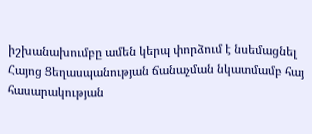իշխանախումբը ամեն կերպ փորձում է նսեմացնել Հայոց Ցեղասպանության ճանաչման նկատմամբ հայ հասարակության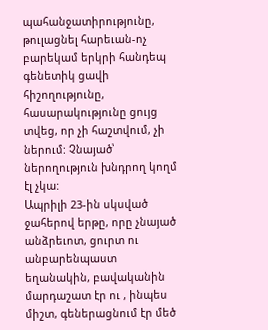պահանջատիրությունը, թուլացնել հարեւան-ոչ բարեկամ երկրի հանդեպ գենետիկ ցավի հիշողությունը, հասարակությունը ցույց տվեց, որ չի հաշտվում, չի ներում: Չնայած՝ ներողություն խնդրող կողմ էլ չկա:
Ապրիլի 23-ին սկսված ջահերով երթը, որը չնայած անձրեւոտ, ցուրտ ու անբարենպաստ եղանակին, բավականին մարդաշատ էր ու , ինպես միշտ, գեներացնում էր մեծ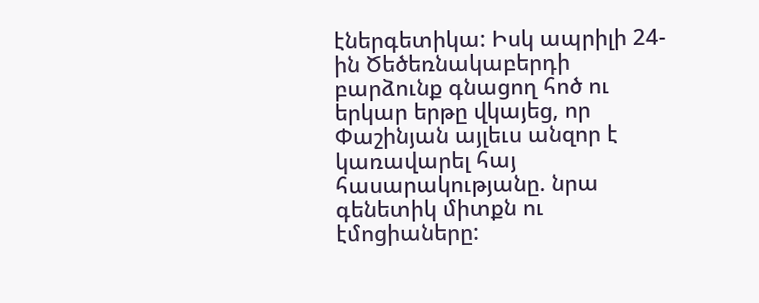էներգետիկա: Իսկ ապրիլի 24-ին Ծեծեռնակաբերդի բարձունք գնացող հոծ ու երկար երթը վկայեց, որ Փաշինյան այլեւս անզոր է կառավարել հայ հասարակությանը. նրա գենետիկ միտքն ու էմոցիաները: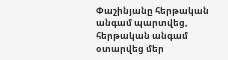Փաշինյանը հերթական անգամ պարտվեց, հերթական անգամ օտարվեց մեր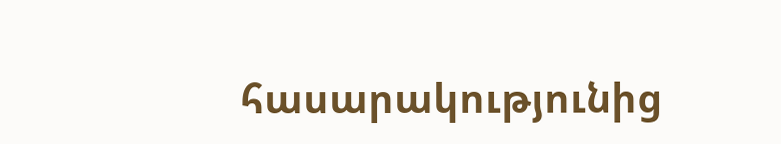հասարակությունից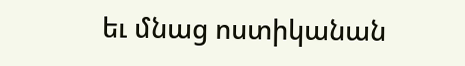եւ մնաց ոստիկանան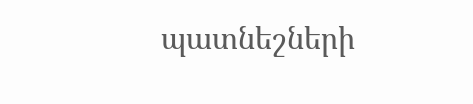պատնեշների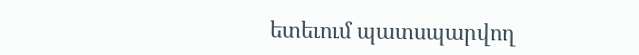ետեւում պատսպարվող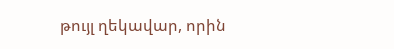թույլ ղեկավար, որին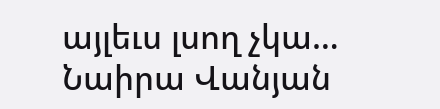այլեւս լսող չկա…
Նաիրա Վանյան